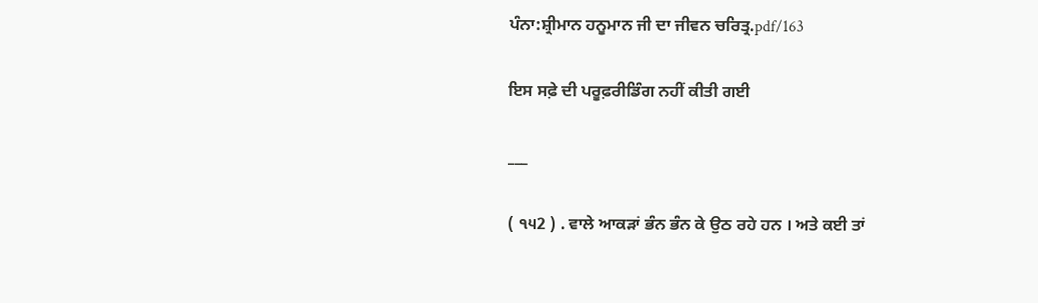ਪੰਨਾ:ਸ਼੍ਰੀਮਾਨ ਹਨੂਮਾਨ ਜੀ ਦਾ ਜੀਵਨ ਚਰਿਤ੍ਰ.pdf/163

ਇਸ ਸਫ਼ੇ ਦੀ ਪਰੂਫ਼ਰੀਡਿੰਗ ਨਹੀਂ ਕੀਤੀ ਗਈ

___

( ੧੫2 ) . ਵਾਲੇ ਆਕੜਾਂ ਭੰਨ ਭੰਨ ਕੇ ਉਠ ਰਹੇ ਹਨ । ਅਤੇ ਕਈ ਤਾਂ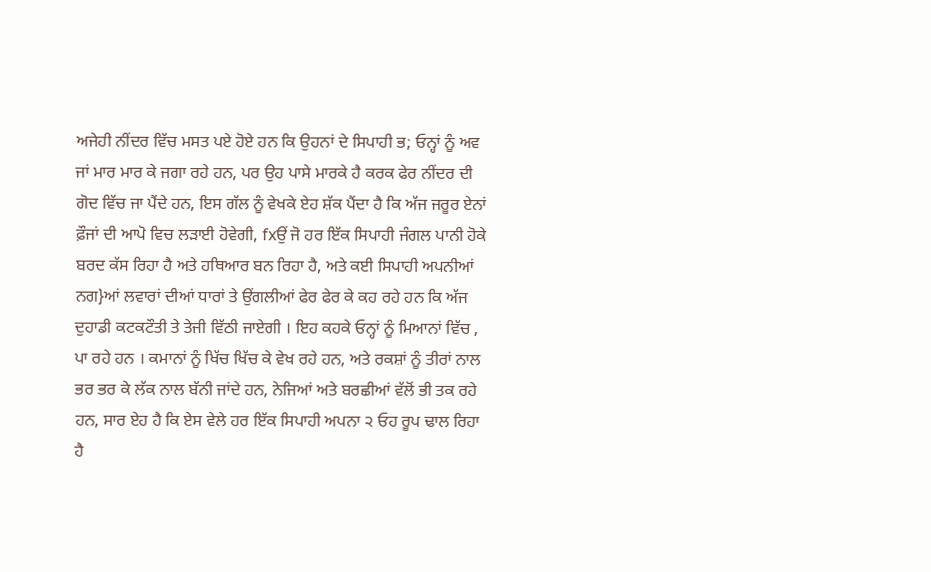ਅਜੇਹੀ ਨੀਂਦਰ ਵਿੱਚ ਮਸਤ ਪਏ ਹੋਏ ਹਨ ਕਿ ਉਹਨਾਂ ਦੇ ਸਿਪਾਹੀ ਭ; ਓਨ੍ਹਾਂ ਨੂੰ ਅਵ ਜਾਂ ਮਾਰ ਮਾਰ ਕੇ ਜਗਾ ਰਹੇ ਹਨ, ਪਰ ਉਹ ਪਾਸੇ ਮਾਰਕੇ ਹੈ ਕਰਕ ਫੇਰ ਨੀਂਦਰ ਦੀ ਗੋਦ ਵਿੱਚ ਜਾ ਪੈਂਦੇ ਹਨ, ਇਸ ਗੱਲ ਨੂੰ ਵੇਖਕੇ ਏਹ ਸ਼ੱਕ ਪੈਂਦਾ ਹੈ ਕਿ ਅੱਜ ਜਰੂਰ ਏਨਾਂ ਫ਼ੌਜਾਂ ਦੀ ਆਪੋ ਵਿਚ ਲੜਾਈ ਹੋਵੇਗੀ, fxਉਂ ਜੋ ਹਰ ਇੱਕ ਸਿਪਾਹੀ ਜੰਗਲ ਪਾਨੀ ਹੋਕੇ ਬਰਦ ਕੱਸ ਰਿਹਾ ਹੈ ਅਤੇ ਹਥਿਆਰ ਬਨ ਰਿਹਾ ਹੈ, ਅਤੇ ਕਈ ਸਿਪਾਹੀ ਅਪਨੀਆਂ ਨਗ}ਆਂ ਲਵਾਰਾਂ ਦੀਆਂ ਧਾਰਾਂ ਤੇ ਉਂਗਲੀਆਂ ਫੇਰ ਫੇਰ ਕੇ ਕਹ ਰਹੇ ਹਨ ਕਿ ਅੱਜ ਦੁਹਾਡੀ ਕਟਕਟੌਤੀ ਤੇ ਤੇਜੀ ਵਿੱਠੀ ਜਾਏਗੀ । ਇਹ ਕਹਕੇ ਓਨ੍ਹਾਂ ਨੂੰ ਮਿਆਨਾਂ ਵਿੱਚ , ਪਾ ਰਹੇ ਹਨ । ਕਮਾਨਾਂ ਨੂੰ ਖਿੱਚ ਖਿੱਚ ਕੇ ਵੇਖ ਰਹੇ ਹਨ, ਅਤੇ ਰਕਸ਼ਾਂ ਨੂੰ ਤੀਰਾਂ ਨਾਲ ਭਰ ਭਰ ਕੇ ਲੱਕ ਨਾਲ ਬੱਨੀ ਜਾਂਦੇ ਹਨ, ਨੇਜਿਆਂ ਅਤੇ ਬਰਛੀਆਂ ਵੱਲੋਂ ਭੀ ਤਕ ਰਹੇ ਹਨ, ਸਾਰ ਏਹ ਹੈ ਕਿ ਏਸ ਵੇਲੇ ਹਰ ਇੱਕ ਸਿਪਾਹੀ ਅਪਨਾ ੨ ਓਹ ਰੂਪ ਢਾਲ ਰਿਹਾ ਹੈ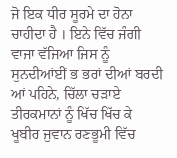ਜੋ ਇਕ ਧੀਰ ਸੂਰਮੇ ਦਾ ਹੋਨਾ ਚਾਹੀਦਾ ਹੈ । ਇਨੇ ਵਿੱਚ ਜੰਗੀ ਵਾਜਾ ਵੱਜਿਆ ਜਿਸ ਨੂੰ ਸੁਨਦੀਆਂਈਂ ਭ ਭਰਾਂ ਦੀਆਂ ਬਰਦੀ ਆਂ ਪਹਿਨੇ, ਚਿੱਲਾ ਚੜਾਏ ਤੀਰਕਮਾਨਾਂ ਨੂੰ ਖਿੱਚ ਖਿੱਚ ਕੇ ਖੂਬੀਰ ਜੁਵਾਨ ਰਣਭੂਮੀ ਵਿੱਚ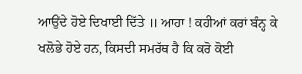ਆਉਂਦੇ ਹੋਏ ਦਿਖਾਈ ਦਿੱਤੇ ॥ ਆਹਾ ! ਕਹੀਆਂ ਕਰਾਂ ਬੰਨ੍ਹ ਕੇ ਖਲੋਭੇ ਹੋਏ ਹਨ, ਕਿਸਦੀ ਸਮਰੱਥ ਹੈ ਕਿ ਕਰੋ ਕੋਈ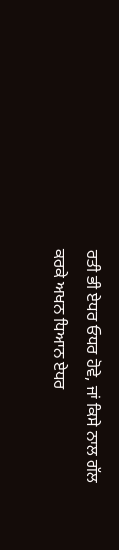ਰਤੀ ਭੀ ਏਧਰ ਓਧਰ ਹੋਵੇ, ਜਾਂ ਕਿਸੇ ਨਾਲ ਗੱਲ ਕਰਕੇ ਅਖਨ ਧਿਆਨ ਏਧਰ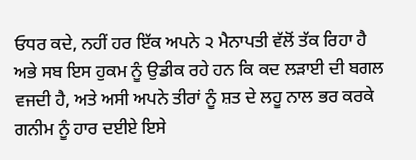ਓਧਰ ਕਦੇ, ਨਹੀਂ ਹਰ ਇੱਕ ਅਪਨੇ ੨ ਮੈਨਾਪਤੀ ਵੱਲੋਂ ਤੱਕ ਰਿਹਾ ਹੈ ਅਭੇ ਸਬ ਇਸ ਹੁਕਮ ਨੂੰ ਉਡੀਕ ਰਹੇ ਹਨ ਕਿ ਕਦ ਲੜਾਈ ਦੀ ਬਗਲ ਵਜਦੀ ਹੈ, ਅਤੇ ਅਸੀ ਅਪਨੇ ਤੀਰਾਂ ਨੂੰ ਸ਼ਤ ਦੇ ਲਹੂ ਨਾਲ ਭਰ ਕਰਕੇ ਗਨੀਮ ਨੂੰ ਹਾਰ ਦਈਏ ਇਸੇ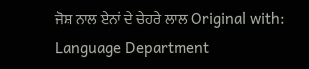ਜੋਸ਼ ਨਾਲ ਏਨਾਂ ਦੇ ਚੇਹਰੇ ਲਾਲ Original with: Language Department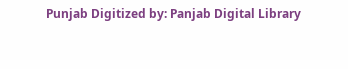Punjab Digitized by: Panjab Digital Library